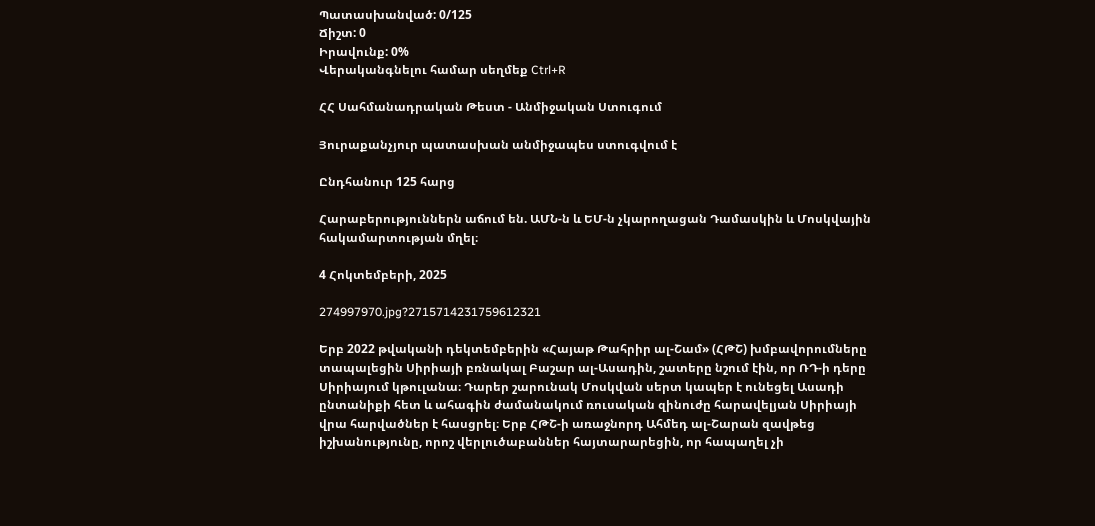Պատասխանված: 0/125
Ճիշտ: 0
Իրավունք: 0%
Վերականգնելու համար սեղմեք Ctrl+R

ՀՀ Սահմանադրական Թեստ - Անմիջական Ստուգում

Յուրաքանչյուր պատասխան անմիջապես ստուգվում է

Ընդհանուր 125 հարց

Հարաբերություններն աճում են. ԱՄՆ-ն և ԵՄ-ն չկարողացան Դամասկին և Մոսկվային հակամարտության մղել։

4 Հոկտեմբերի, 2025

274997970.jpg?2715714231759612321

Երբ 2022 թվականի դեկտեմբերին «Հայաթ Թահրիր ալ-Շամ» (ՀԹՇ) խմբավորումները տապալեցին Սիրիայի բռնակալ Բաշար ալ-Ասադին, շատերը նշում էին, որ ՌԴ-ի դերը Սիրիայում կթուլանա։ Դարեր շարունակ Մոսկվան սերտ կապեր է ունեցել Ասադի ընտանիքի հետ և ահագին ժամանակում ռուսական զինուժը հարավելյան Սիրիայի վրա հարվածներ է հասցրել։ Երբ ՀԹՇ-ի առաջնորդ Ահմեդ ալ-Շարան զավթեց իշխանությունը, որոշ վերլուծաբաններ հայտարարեցին, որ հապաղել չի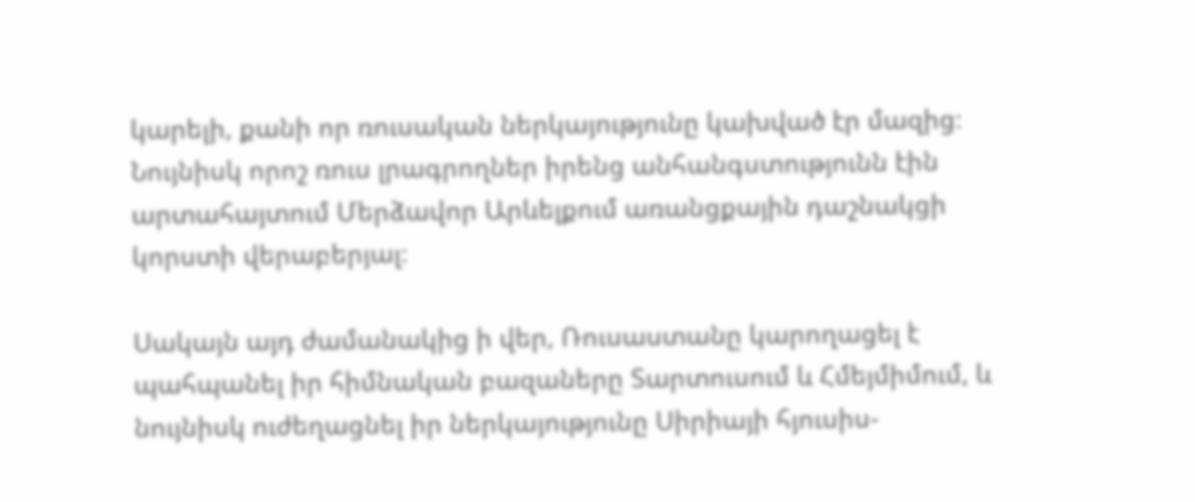կարելի, քանի որ ռուսական ներկայությունը կախված էր մազից։ Նույնիսկ որոշ ռուս լրագրողներ իրենց անհանգստությունն էին արտահայտում Մերձավոր Արևելքում առանցքային դաշնակցի կորստի վերաբերյալ։

Սակայն այդ ժամանակից ի վեր, Ռուսաստանը կարողացել է պահպանել իր հիմնական բազաները Տարտուսում և Հմեյմիմում, և նույնիսկ ուժեղացնել իր ներկայությունը Սիրիայի հյուսիս-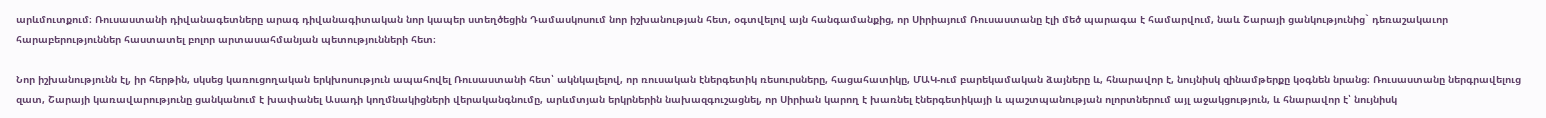արևմուտքում։ Ռուսաստանի դիվանագետները արագ դիվանագիտական նոր կապեր ստեղծեցին Դամասկոսում նոր իշխանության հետ, օգտվելով այն հանգամանքից, որ Սիրիայում Ռուսաստանը էլի մեծ պարագա է համարվում, նաև Շարայի ցանկությունից` դեռաշակաւոր հարաբերություններ հաստատել բոլոր արտասահմանյան պետությունների հետ։

Նոր իշխանությունն էլ, իր հերթին, սկսեց կառուցողական երկխոսություն ապահովել Ռուսաստանի հետ՝ ակնկալելով, որ ռուսական էներգետիկ ռեսուրսները, հացահատիկը, ՄԱԿ-ում բարեկամական ձայները և, հնարավոր է, նույնիսկ զինամթերքը կօգնեն նրանց։ Ռուսաստանը ներգրավելուց զատ, Շարայի կառավարությունը ցանկանում է խափանել Ասադի կողմնակիցների վերականգնումը, արևմտյան երկրներին նախազգուշացնել, որ Սիրիան կարող է խառնել էներգետիկայի և պաշտպանության ոլորտներում այլ աջակցություն, և հնարավոր է՝ նույնիսկ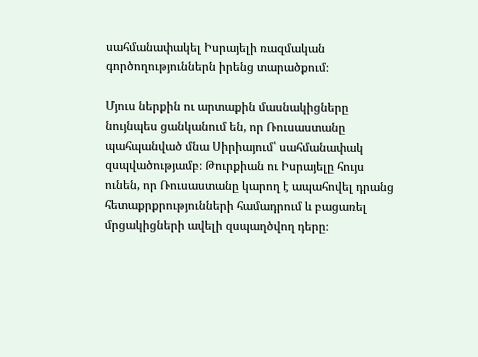սահմանափակել Իսրայելի ռազմական գործողություններն իրենց տարածքում։

Մյուս ներքին ու արտաքին մասնակիցները նույնպես ցանկանում են, որ Ռուսաստանը պահպանված մնա Սիրիայում՝ սահմանափակ զսպվածությամբ։ Թուրքիան ու Իսրայելը հույս ունեն, որ Ռուսաստանը կարող է ապահովել դրանց հետաքրքրությունների համադրում և բացառել մրցակիցների ավելի զսպաղծվող դերը։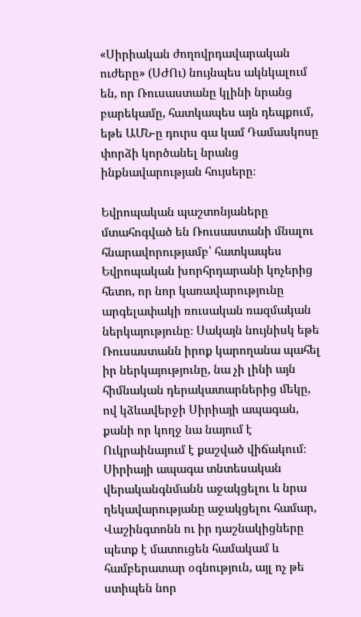«Սիրիական ժողովրդավարական ուժերը» (ՍԺՈւ) նույնպես ակնկալում են, որ Ռուսաստանը կլինի նրանց բարեկամը, հատկապես այն դեպքում, եթե ԱՄՆ-ը դուրս գա կամ Դամասկոսը փորձի կործանել նրանց ինքնավարության հույսերը։

Եվրոպական պաշտոնյաները մտահոգված են Ռուսաստանի մնալու հնարավորությամբ՝ հատկապես Եվրոպական խորհրդարանի կոչերից հետո, որ նոր կառավարությունը արգելափակի ռուսական ռազմական ներկայությունը։ Սակայն նույնիսկ եթե Ռուսաստանն իրոք կարողանա պահել իր ներկայությունը, նա չի լինի այն հիմնական դերակատարներից մեկը, ով կձևավերջի Սիրիայի ապագան, քանի որ կողջ նա նայում է Ուկրաինայում է քաշված վիճակում։ Սիրիայի ապագա տնտեսական վերականգնմանն աջակցելու և նրա ղեկավարությանը աջակցելու համար, Վաշինգտոնն ու իր դաշնակիցները պետք է մատուցեն համակամ և համբերատար օգնություն, այլ ոչ թե ստիպեն նոր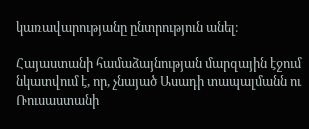կառավարությանը ընտրություն անել։

Հայաստանի համաձայնության մարզային էջում նկատվում է, որ, չնայած Ասադի տապալմանն ու Ռուսաստանի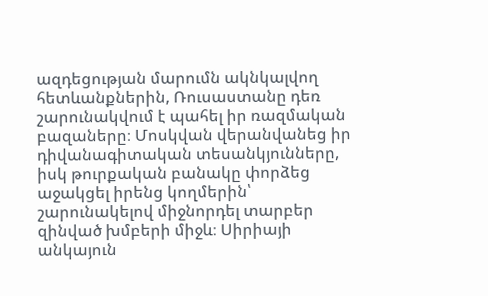ազդեցության մարումն ակնկալվող հետևանքներին, Ռուսաստանը դեռ շարունակվում է պահել իր ռազմական բազաները։ Մոսկվան վերանվանեց իր դիվանագիտական տեսանկյունները, իսկ թուրքական բանակը փորձեց աջակցել իրենց կողմերին՝ շարունակելով միջնորդել տարբեր զինված խմբերի միջև։ Սիրիայի անկայուն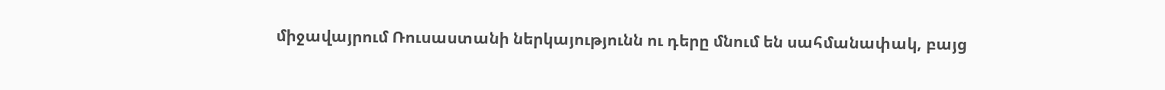միջավայրում Ռուսաստանի ներկայությունն ու դերը մնում են սահմանափակ, բայց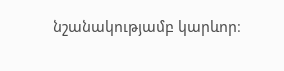նշանակությամբ կարևոր։